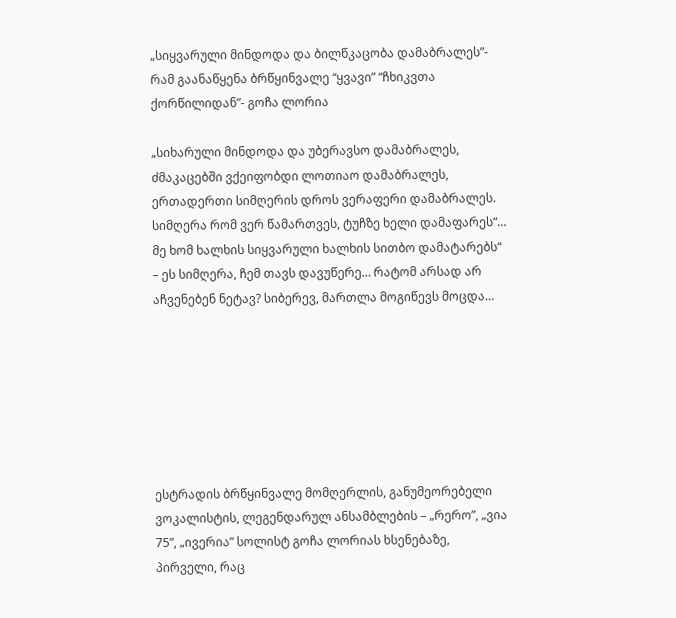„სიყვარული მინდოდა და ბილწკაცობა დამაბრალეს”-  რამ გაანაწყენა ბრწყინვალე “ყვავი” “ჩხიკვთა ქორწილიდან”- გოჩა ლორია

„სიხარული მინდოდა და უბერავსო დამაბრალეს, ძმაკაცებში ვქეიფობდი ლოთიაო დამაბრალეს, ერთადერთი სიმღერის დროს ვერაფერი დამაბრალეს. სიმღერა რომ ვერ წამართვეს, ტუჩზე ხელი დამაფარეს“… მე ხომ ხალხის სიყვარული ხალხის სითბო დამატარებს“ – ეს სიმღერა, ჩემ თავს დავუწერე… რატომ არსად არ აჩვენებენ ნეტავ? სიბერევ, მართლა მოგიწევს მოცდა…







ესტრადის ბრწყინვალე მომღერლის, განუმეორებელი ვოკალისტის, ლეგენდარულ ანსამბლების – „რერო”, „ვია 75”, „ივერია” სოლისტ გოჩა ლორიას ხსენებაზე, პირველი, რაც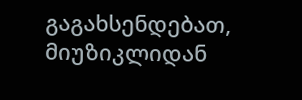გაგახსენდებათ, მიუზიკლიდან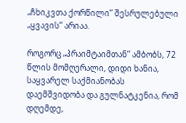„ჩხიკვთა ქორწილი“ შესრულებული „ყვავის“ არიაა.

როგორც „პრაიმტაიმთან“ ამბობს, 72 წლის მომღერალი, დიდი ხანია, საყვარელ საქმიანობას დაემშვიდობა და გულნატკენია, რომ დღემდე,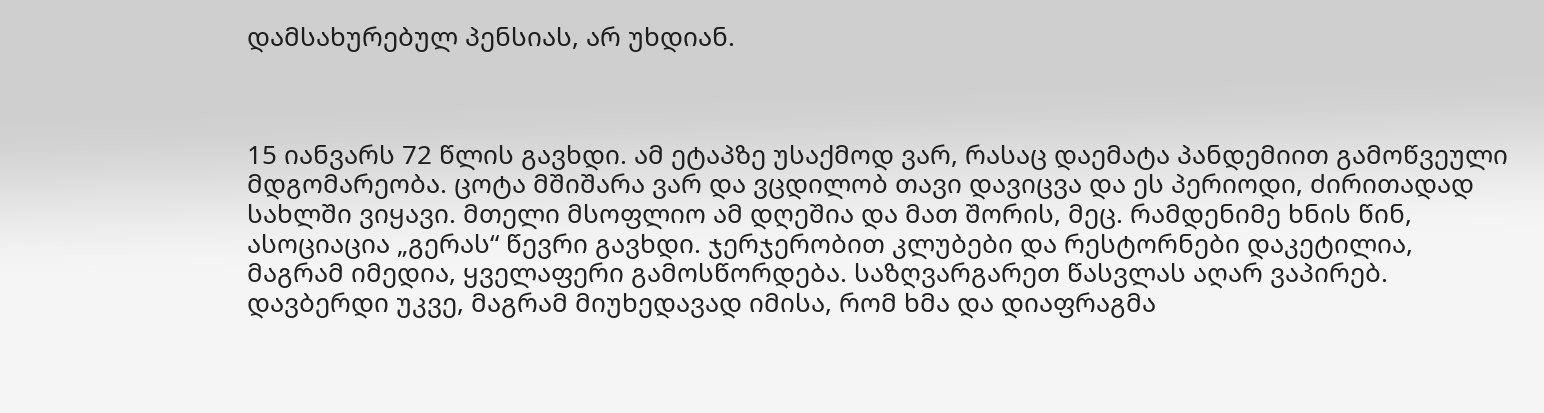დამსახურებულ პენსიას, არ უხდიან.



15 იანვარს 72 წლის გავხდი. ამ ეტაპზე უსაქმოდ ვარ, რასაც დაემატა პანდემიით გამოწვეული მდგომარეობა. ცოტა მშიშარა ვარ და ვცდილობ თავი დავიცვა და ეს პერიოდი, ძირითადად სახლში ვიყავი. მთელი მსოფლიო ამ დღეშია და მათ შორის, მეც. რამდენიმე ხნის წინ, ასოციაცია „გერას“ წევრი გავხდი. ჯერჯერობით კლუბები და რესტორნები დაკეტილია, მაგრამ იმედია, ყველაფერი გამოსწორდება. საზღვარგარეთ წასვლას აღარ ვაპირებ. დავბერდი უკვე, მაგრამ მიუხედავად იმისა, რომ ხმა და დიაფრაგმა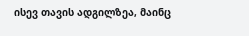ისევ თავის ადგილზეა, მაინც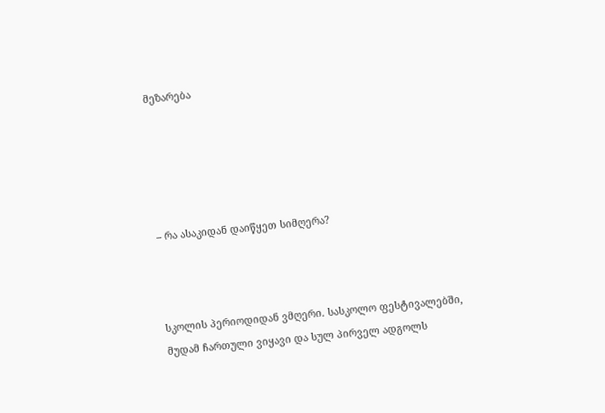მეზარება





– რა ასაკიდან დაიწყეთ სიმღერა?



სკოლის პერიოდიდან ვმღერი. სასკოლო ფესტივალებში, მუდამ ჩართული ვიყავი და სულ პირველ ადგოლს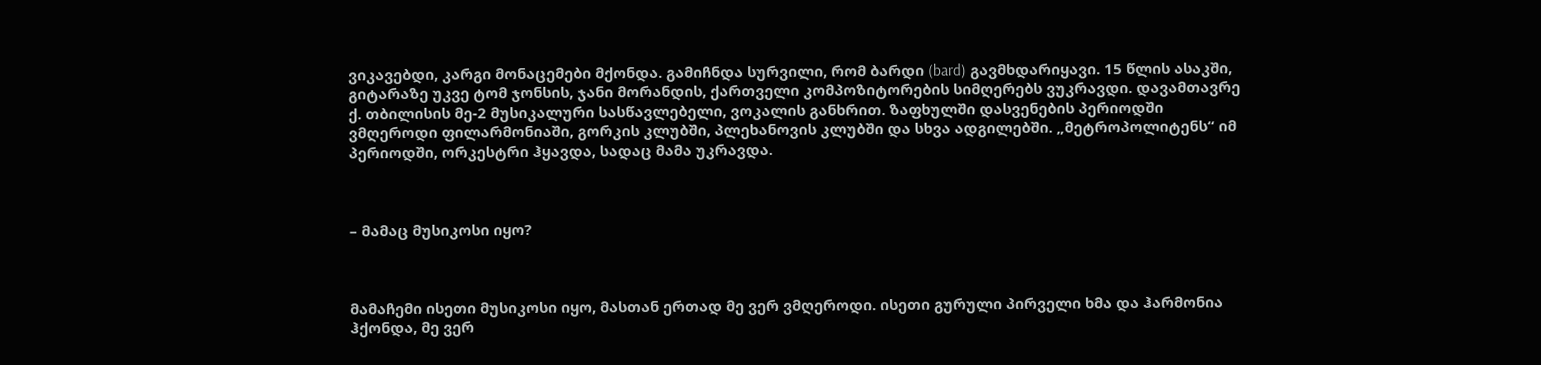ვიკავებდი, კარგი მონაცემები მქონდა. გამიჩნდა სურვილი, რომ ბარდი (bard) გავმხდარიყავი. 15 წლის ასაკში, გიტარაზე უკვე ტომ ჯონსის, ჯანი მორანდის, ქართველი კომპოზიტორების სიმღერებს ვუკრავდი. დავამთავრე ქ. თბილისის მე-2 მუსიკალური სასწავლებელი, ვოკალის განხრით. ზაფხულში დასვენების პერიოდში ვმღეროდი ფილარმონიაში, გორკის კლუბში, პლეხანოვის კლუბში და სხვა ადგილებში. „მეტროპოლიტენს“ იმ პერიოდში, ორკესტრი ჰყავდა, სადაც მამა უკრავდა.



– მამაც მუსიკოსი იყო?



მამაჩემი ისეთი მუსიკოსი იყო, მასთან ერთად მე ვერ ვმღეროდი. ისეთი გურული პირველი ხმა და ჰარმონია ჰქონდა, მე ვერ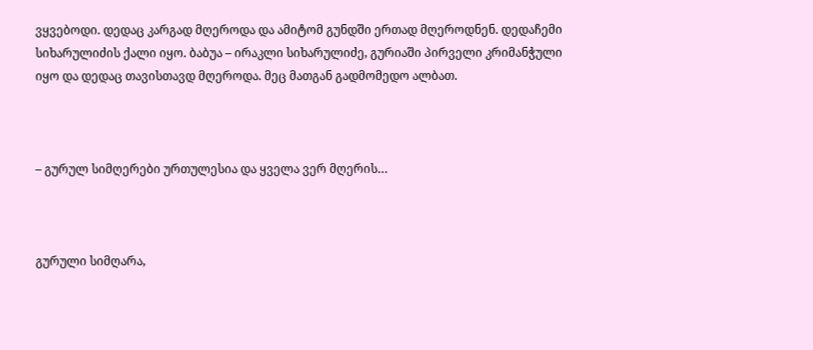ვყვებოდი. დედაც კარგად მღეროდა და ამიტომ გუნდში ერთად მღეროდნენ. დედაჩემი სიხარულიძის ქალი იყო. ბაბუა – ირაკლი სიხარულიძე, გურიაში პირველი კრიმანჭული იყო და დედაც თავისთავდ მღეროდა. მეც მათგან გადმომედო ალბათ.



– გურულ სიმღერები ურთულესია და ყველა ვერ მღერის…



გურული სიმღარა,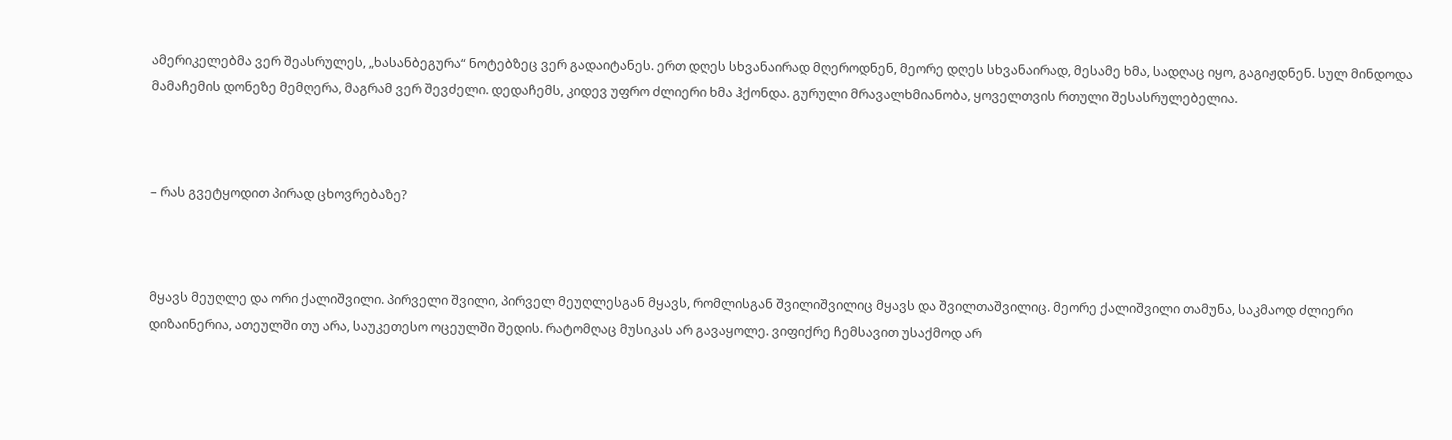ამერიკელებმა ვერ შეასრულეს, „ხასანბეგურა“ ნოტებზეც ვერ გადაიტანეს. ერთ დღეს სხვანაირად მღეროდნენ, მეორე დღეს სხვანაირად, მესამე ხმა, სადღაც იყო, გაგიჟდნენ. სულ მინდოდა მამაჩემის დონეზე მემღერა, მაგრამ ვერ შევძელი. დედაჩემს, კიდევ უფრო ძლიერი ხმა ჰქონდა. გურული მრავალხმიანობა, ყოველთვის რთული შესასრულებელია.



– რას გვეტყოდით პირად ცხოვრებაზე?



მყავს მეუღლე და ორი ქალიშვილი. პირველი შვილი, პირველ მეუღლესგან მყავს, რომლისგან შვილიშვილიც მყავს და შვილთაშვილიც. მეორე ქალიშვილი თამუნა, საკმაოდ ძლიერი დიზაინერია, ათეულში თუ არა, საუკეთესო ოცეულში შედის. რატომღაც მუსიკას არ გავაყოლე. ვიფიქრე ჩემსავით უსაქმოდ არ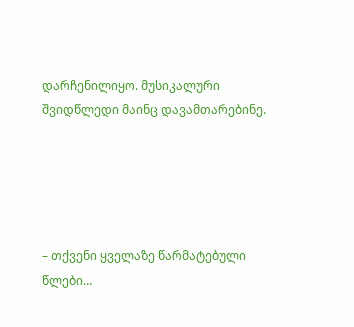დარჩენილიყო. მუსიკალური შვიდწლედი მაინც დავამთარებინე.





– თქვენი ყველაზე წარმატებული წლები…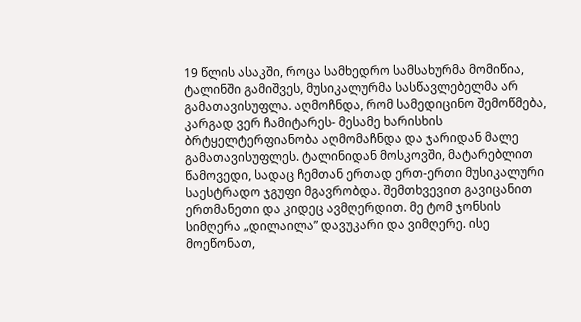19 წლის ასაკში, როცა სამხედრო სამსახურმა მომიწია, ტალინში გამიშვეს, მუსიკალურმა სასწავლებელმა არ გამათავისუფლა. აღმოჩნდა, რომ სამედიცინო შემოწმება, კარგად ვერ ჩამიტარეს- მესამე ხარისხის ბრტყელტერფიანობა აღმომაჩნდა და ჯარიდან მალე გამათავისუფლეს. ტალინიდან მოსკოვში, მატარებლით წამოვედი, სადაც ჩემთან ერთად ერთ-ერთი მუსიკალური საესტრადო ჯგუფი მგავრობდა. შემთხვევით გავიცანით ერთმანეთი და კიდეც ავმღერდით. მე ტომ ჯონსის სიმღერა „დილაილა” დავუკარი და ვიმღერე. ისე მოეწონათ,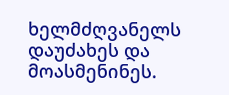ხელმძღვანელს დაუძახეს და მოასმენინეს.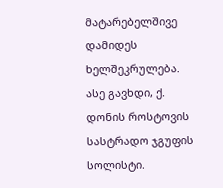მატარებელშივე დამიდეს ხელშეკრულება. ასე გავხდი, ქ. დონის როსტოვის სასტრადო ჯგუფის სოლისტი.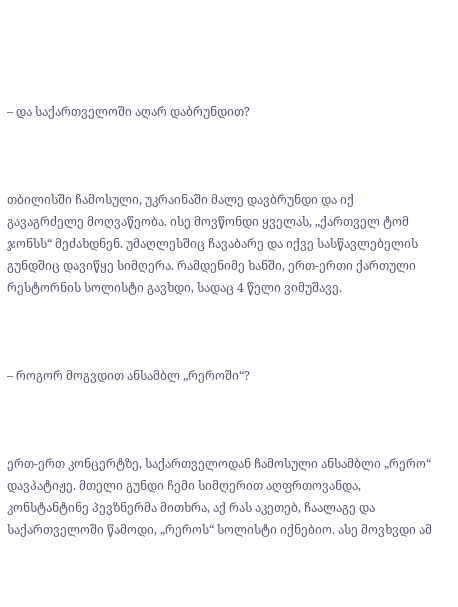– და საქართველოში აღარ დაბრუნდით?



თბილისში ჩამოსული, უკრაინაში მალე დავბრუნდი და იქ გავაგრძელე მოღვაწეობა. ისე მოვწონდი ყველას, „ქართველ ტომ ჯონსს“ მეძახდნენ. უმაღლესშიც ჩავაბარე და იქვე სასწავლებელის გუნდშიც დავიწყე სიმღერა. რამდენიმე ხანში, ერთ-ერთი ქართული რესტორნის სოლისტი გავხდი, სადაც 4 წელი ვიმუშავე.



– როგორ მოგვდით ანსამბლ „რეროში“?



ერთ-ერთ კონცერტზე, საქართველოდან ჩამოსული ანსამბლი „რერო“ დავპატიჟე. მთელი გუნდი ჩემი სიმღერით აღფრთოვანდა, კონსტანტინე პევზნერმა მითხრა, აქ რას აკეთებ, ჩაალაგე და საქართველოში წამოდი, „რეროს“ სოლისტი იქნებიო. ასე მოვხვდი ამ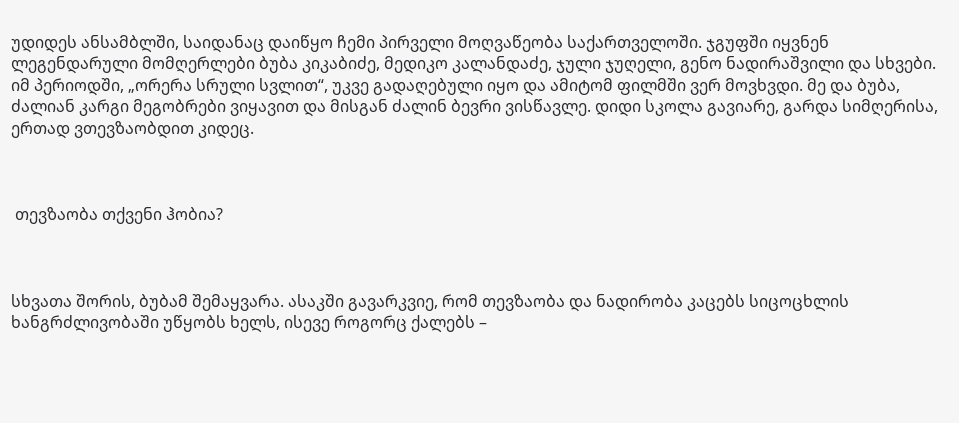უდიდეს ანსამბლში, საიდანაც დაიწყო ჩემი პირველი მოღვაწეობა საქართველოში. ჯგუფში იყვნენ ლეგენდარული მომღერლები ბუბა კიკაბიძე, მედიკო კალანდაძე, ჯული ჯუღელი, გენო ნადირაშვილი და სხვები. იმ პერიოდში, „ორერა სრული სვლით“, უკვე გადაღებული იყო და ამიტომ ფილმში ვერ მოვხვდი. მე და ბუბა, ძალიან კარგი მეგობრები ვიყავით და მისგან ძალინ ბევრი ვისწავლე. დიდი სკოლა გავიარე, გარდა სიმღერისა, ერთად ვთევზაობდით კიდეც.



 თევზაობა თქვენი ჰობია?



სხვათა შორის, ბუბამ შემაყვარა. ასაკში გავარკვიე, რომ თევზაობა და ნადირობა კაცებს სიცოცხლის ხანგრძლივობაში უწყობს ხელს, ისევე როგორც ქალებს –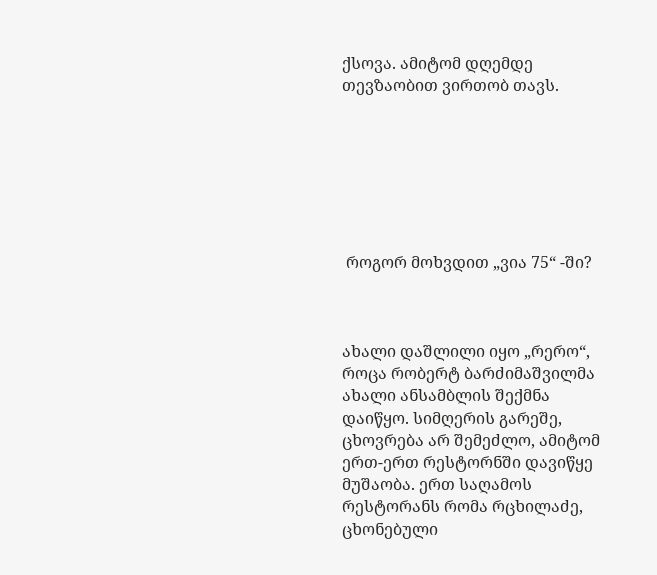ქსოვა. ამიტომ დღემდე თევზაობით ვირთობ თავს.







 როგორ მოხვდით „ვია 75“ -ში?



ახალი დაშლილი იყო „რერო“, როცა რობერტ ბარძიმაშვილმა ახალი ანსამბლის შექმნა დაიწყო. სიმღერის გარეშე, ცხოვრება არ შემეძლო, ამიტომ ერთ-ერთ რესტორნში დავიწყე მუშაობა. ერთ საღამოს რესტორანს რომა რცხილაძე, ცხონებული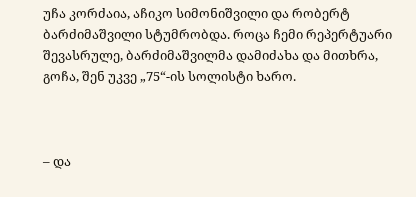უჩა კორძაია, აჩიკო სიმონიშვილი და რობერტ ბარძიმაშვილი სტუმრობდა. როცა ჩემი რეპერტუარი შევასრულე, ბარძიმაშვილმა დამიძახა და მითხრა, გოჩა, შენ უკვე „75“-ის სოლისტი ხარო.



– და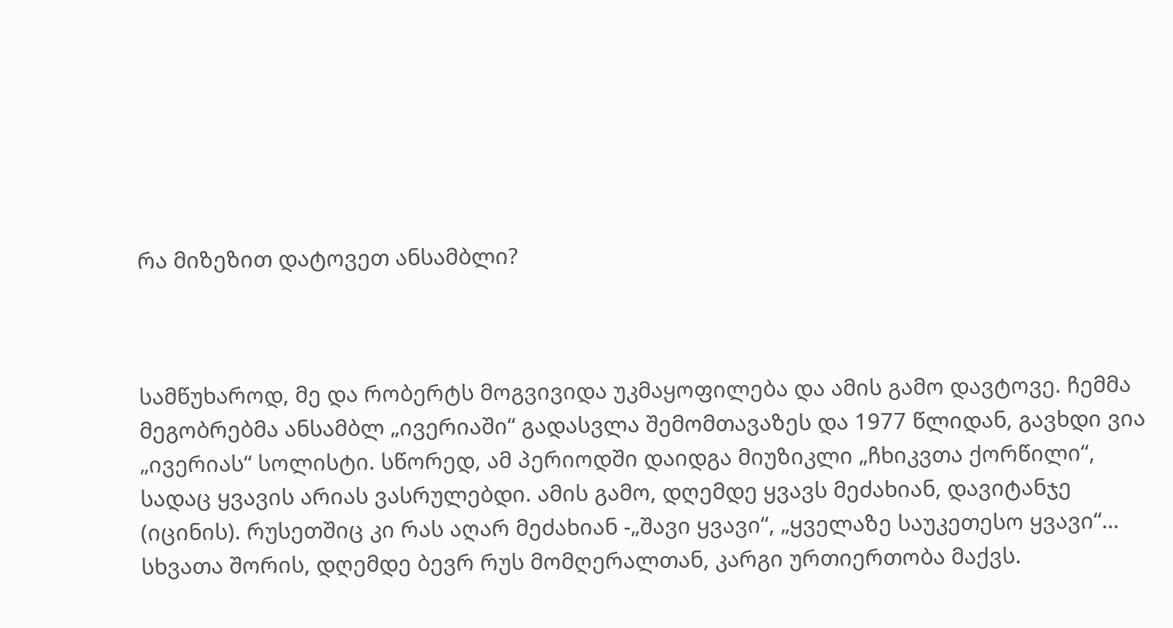რა მიზეზით დატოვეთ ანსამბლი?



სამწუხაროდ, მე და რობერტს მოგვივიდა უკმაყოფილება და ამის გამო დავტოვე. ჩემმა მეგობრებმა ანსამბლ „ივერიაში“ გადასვლა შემომთავაზეს და 1977 წლიდან, გავხდი ვია „ივერიას“ სოლისტი. სწორედ, ამ პერიოდში დაიდგა მიუზიკლი „ჩხიკვთა ქორწილი“, სადაც ყვავის არიას ვასრულებდი. ამის გამო, დღემდე ყვავს მეძახიან, დავიტანჯე (იცინის). რუსეთშიც კი რას აღარ მეძახიან -„შავი ყვავი“, „ყველაზე საუკეთესო ყვავი“… სხვათა შორის, დღემდე ბევრ რუს მომღერალთან, კარგი ურთიერთობა მაქვს.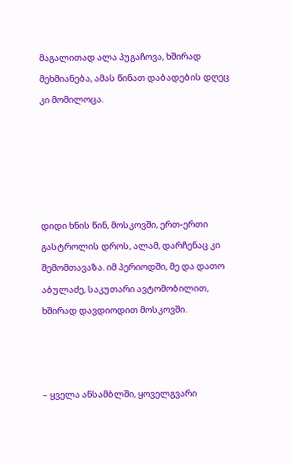მაგალითად ალა პუგაჩოვა, ხშირად მეხმიანება, ამას წინათ დაბადების დღეც კი მომილოცა.





დიდი ხნის წინ, მოსკოვში, ერთ-ერთი გასტროლის დროს, ალამ, დარჩენაც კი შემომთავაზა. იმ პერიოდში, მე და დათო აბულაძე, საკუთარი ავტომობილით, ხშირად დავდიოდით მოსკოვში.



– ყველა ანსამბლში, ყოველგვარი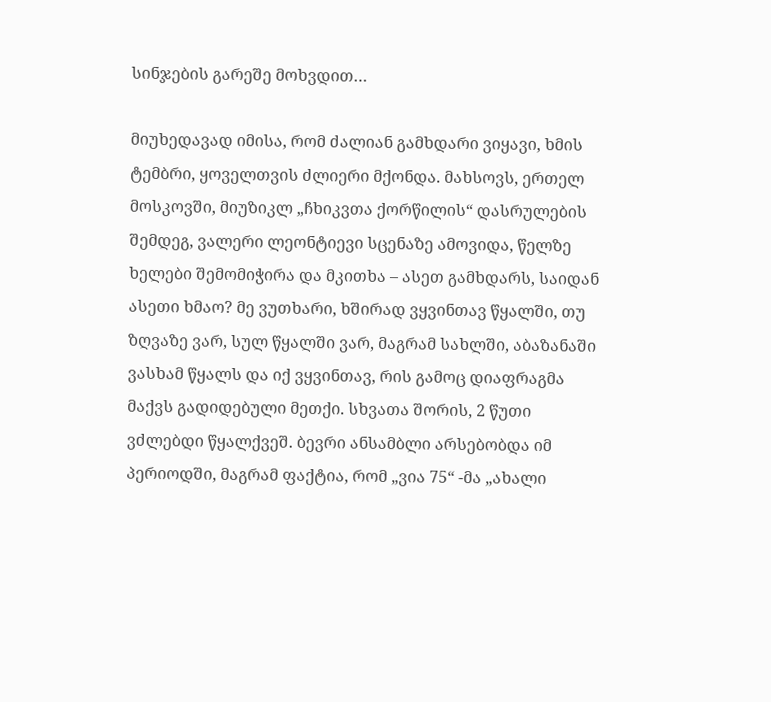სინჯების გარეშე მოხვდით…

მიუხედავად იმისა, რომ ძალიან გამხდარი ვიყავი, ხმის ტემბრი, ყოველთვის ძლიერი მქონდა. მახსოვს, ერთელ მოსკოვში, მიუზიკლ „ჩხიკვთა ქორწილის“ დასრულების შემდეგ, ვალერი ლეონტიევი სცენაზე ამოვიდა, წელზე ხელები შემომიჭირა და მკითხა – ასეთ გამხდარს, საიდან ასეთი ხმაო? მე ვუთხარი, ხშირად ვყვინთავ წყალში, თუ ზღვაზე ვარ, სულ წყალში ვარ, მაგრამ სახლში, აბაზანაში ვასხამ წყალს და იქ ვყვინთავ, რის გამოც დიაფრაგმა მაქვს გადიდებული მეთქი. სხვათა შორის, 2 წუთი ვძლებდი წყალქვეშ. ბევრი ანსამბლი არსებობდა იმ პერიოდში, მაგრამ ფაქტია, რომ „ვია 75“ -მა „ახალი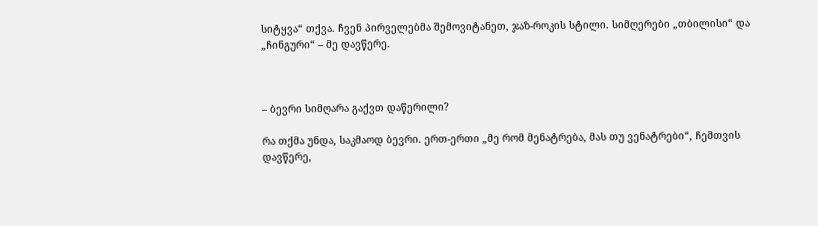სიტყვა“ თქვა. ჩვენ პირველებმა შემოვიტანეთ, ჯაზ-როკის სტილი. სიმღერები „თბილისი“ და „ჩინგური“ – მე დავწერე.



– ბევრი სიმღარა გაქვთ დაწერილი?

რა თქმა უნდა, საკმაოდ ბევრი. ერთ-ერთი „მე რომ მენატრება, მას თუ ვენატრები“, ჩემთვის დავწერე,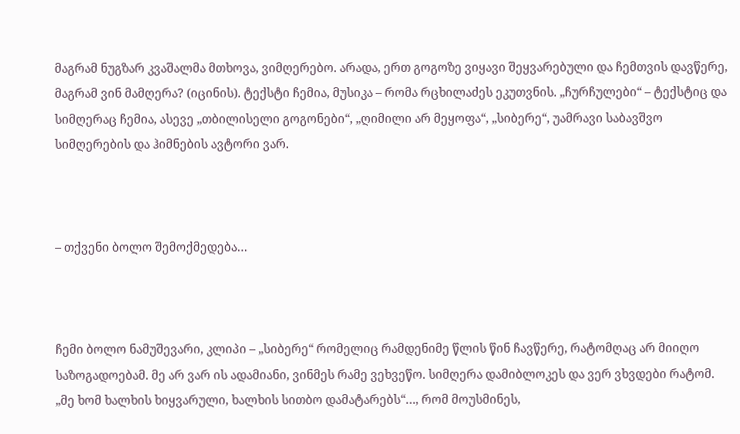მაგრამ ნუგზარ კვაშალმა მთხოვა, ვიმღერებო. არადა, ერთ გოგოზე ვიყავი შეყვარებული და ჩემთვის დავწერე, მაგრამ ვინ მამღერა? (იცინის). ტექსტი ჩემია, მუსიკა – რომა რცხილაძეს ეკუთვნის. „ჩურჩულები“ – ტექსტიც და სიმღერაც ჩემია, ასევე „თბილისელი გოგონები“, „ღიმილი არ მეყოფა“, „სიბერე“, უამრავი საბავშვო სიმღერების და ჰიმნების ავტორი ვარ.



– თქვენი ბოლო შემოქმედება…



ჩემი ბოლო ნამუშევარი, კლიპი – „სიბერე“ რომელიც რამდენიმე წლის წინ ჩავწერე, რატომღაც არ მიიღო საზოგადოებამ. მე არ ვარ ის ადამიანი, ვინმეს რამე ვეხვეწო. სიმღერა დამიბლოკეს და ვერ ვხვდები რატომ. „მე ხომ ხალხის ხიყვარული, ხალხის სითბო დამატარებს“…, რომ მოუსმინეს,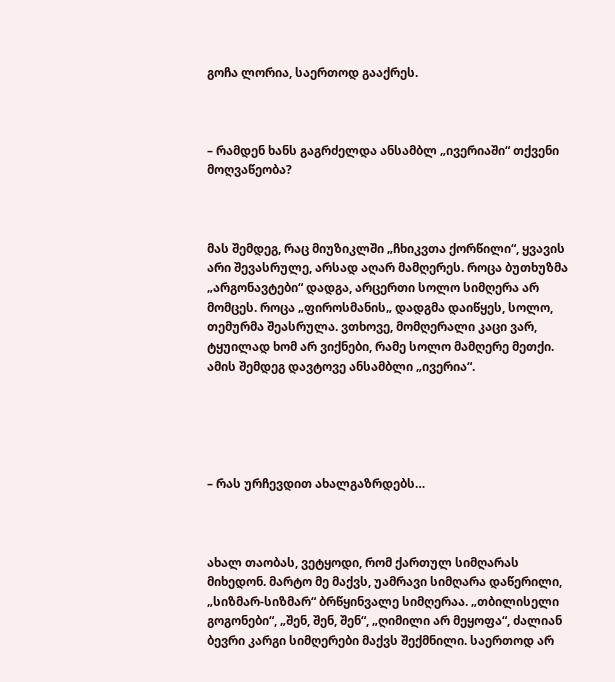გოჩა ლორია, საერთოდ გააქრეს.



– რამდენ ხანს გაგრძელდა ანსამბლ „ივერიაში“ თქვენი მოღვაწეობა?



მას შემდეგ, რაც მიუზიკლში „ჩხიკვთა ქორწილი“, ყვავის არი შევასრულე, არსად აღარ მამღერეს. როცა ბუთხუზმა „არგონავტები“ დადგა, არცერთი სოლო სიმღერა არ მომცეს. როცა „ფიროსმანის„ დადგმა დაიწყეს, სოლო, თემურმა შეასრულა. ვთხოვე, მომღერალი კაცი ვარ, ტყუილად ხომ არ ვიქნები, რამე სოლო მამღერე მეთქი. ამის შემდეგ დავტოვე ანსამბლი „ივერია“.





– რას ურჩევდით ახალგაზრდებს…



ახალ თაობას, ვეტყოდი, რომ ქართულ სიმღარას მიხედონ. მარტო მე მაქვს, უამრავი სიმღარა დაწერილი, „სიზმარ-სიზმარ“ ბრწყინვალე სიმღერაა. „თბილისელი გოგონები“, „შენ, შენ, შენ“, „ღიმილი არ მეყოფა“, ძალიან ბევრი კარგი სიმღერები მაქვს შექმნილი. საერთოდ არ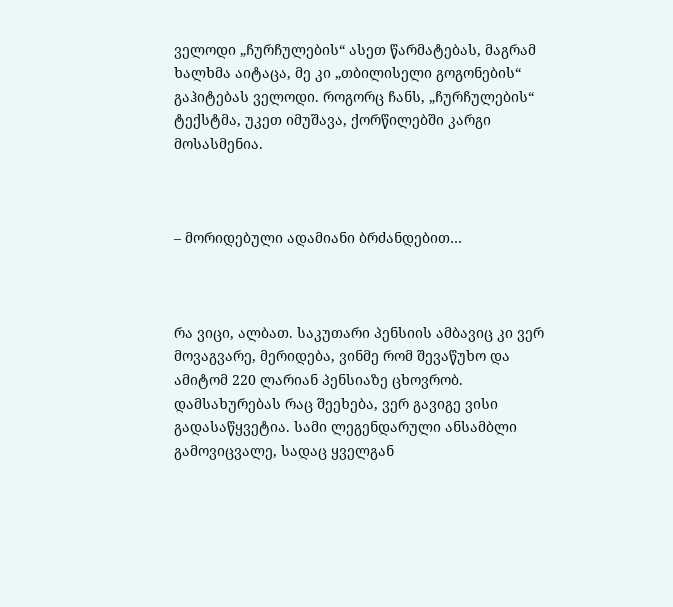ველოდი „ჩურჩულების“ ასეთ წარმატებას, მაგრამ ხალხმა აიტაცა, მე კი „თბილისელი გოგონების“ გაჰიტებას ველოდი. როგორც ჩანს, „ჩურჩულების“ ტექსტმა, უკეთ იმუშავა, ქორწილებში კარგი მოსასმენია.



– მორიდებული ადამიანი ბრძანდებით…



რა ვიცი, ალბათ. საკუთარი პენსიის ამბავიც კი ვერ მოვაგვარე, მერიდება, ვინმე რომ შევაწუხო და ამიტომ 220 ლარიან პენსიაზე ცხოვრობ. დამსახურებას რაც შეეხება, ვერ გავიგე ვისი გადასაწყვეტია. სამი ლეგენდარული ანსამბლი გამოვიცვალე, სადაც ყველგან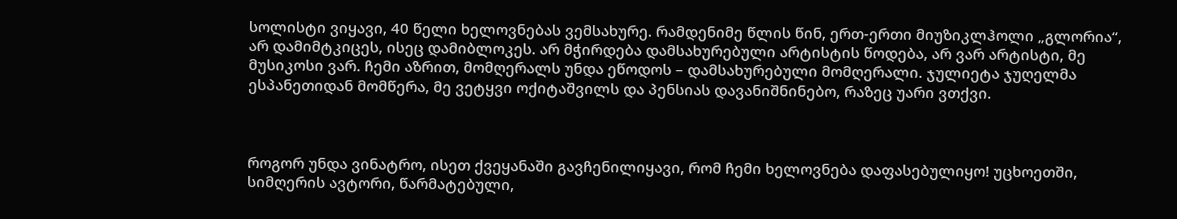სოლისტი ვიყავი, 40 წელი ხელოვნებას ვემსახურე. რამდენიმე წლის წინ, ერთ-ერთი მიუზიკლჰოლი „გლორია“, არ დამიმტკიცეს, ისეც დამიბლოკეს. არ მჭირდება დამსახურებული არტისტის წოდება, არ ვარ არტისტი, მე მუსიკოსი ვარ. ჩემი აზრით, მომღერალს უნდა ეწოდოს – დამსახურებული მომღერალი. ჯულიეტა ჯუღელმა ესპანეთიდან მომწერა, მე ვეტყვი ოქიტაშვილს და პენსიას დავანიშნინებო, რაზეც უარი ვთქვი.



როგორ უნდა ვინატრო, ისეთ ქვეყანაში გავჩენილიყავი, რომ ჩემი ხელოვნება დაფასებულიყო! უცხოეთში, სიმღერის ავტორი, წარმატებული,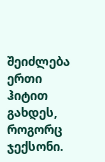შეიძლება ერთი ჰიტით გახდეს, როგორც ჯექსონი.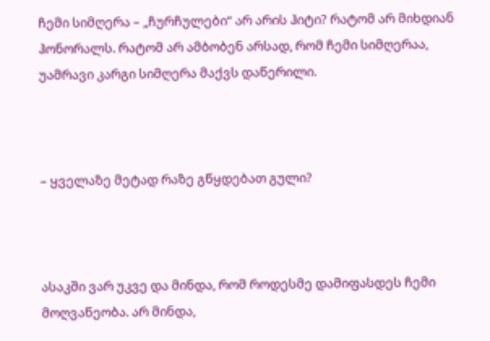ჩემი სიმღერა – „ჩურჩულები“ არ არის ჰიტი? რატომ არ მიხდიან ჰონორალს. რატომ არ ამბობენ არსად, რომ ჩემი სიმღერაა, უამრავი კარგი სიმღერა მაქვს დაწერილი.



– ყველაზე მეტად რაზე გწყდებათ გული?



ასაკში ვარ უკვე და მინდა, რომ როდესმე დამიფასდეს ჩემი მოღვაწეობა. არ მინდა,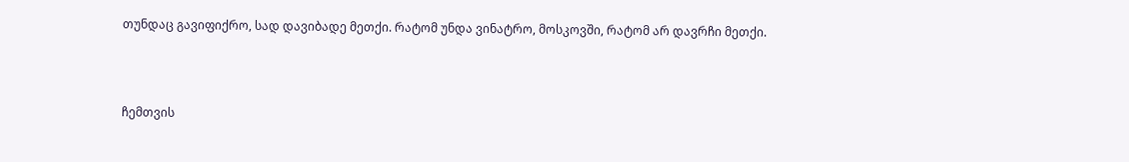თუნდაც გავიფიქრო, სად დავიბადე მეთქი. რატომ უნდა ვინატრო, მოსკოვში, რატომ არ დავრჩი მეთქი.



ჩემთვის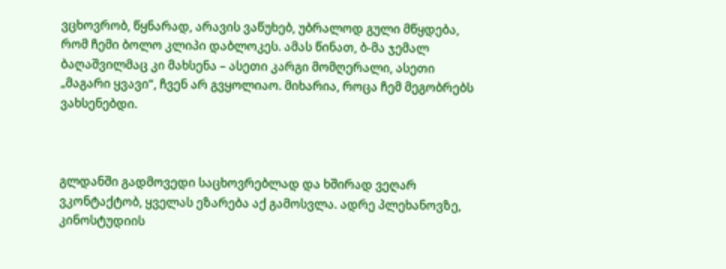ვცხოვრობ, წყნარად, არავის ვაწუხებ, უბრალოდ გული მწყდება, რომ ჩემი ბოლო კლიპი დაბლოკეს. ამას წინათ, ბ-მა ჯემალ ბაღაშვილმაც კი მახსენა – ასეთი კარგი მომღერალი, ასეთი „მაგარი ყვავი“, ჩვენ არ გვყოლიაო. მიხარია, როცა ჩემ მეგობრებს ვახსენებდი.



გლდანში გადმოვედი საცხოვრებლად და ხშირად ვეღარ ვკონტაქტობ, ყველას ეზარება აქ გამოსვლა. ადრე პლეხანოვზე, კინოსტუდიის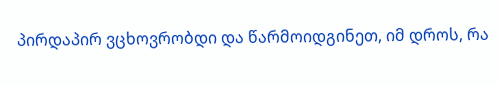პირდაპირ ვცხოვრობდი და წარმოიდგინეთ, იმ დროს, რა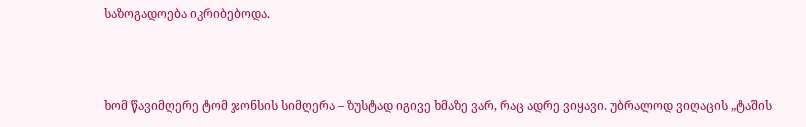საზოგადოება იკრიბებოდა.



ხომ წავიმღერე ტომ ჯონსის სიმღერა – ზუსტად იგივე ხმაზე ვარ, რაც ადრე ვიყავი. უბრალოდ ვიღაცის „ტაშის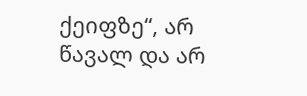ქეიფზე“, არ წავალ და არ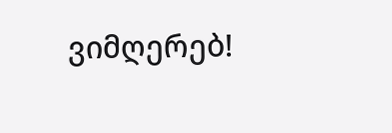ვიმღერებ!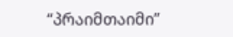“პრაიმთაიმი”